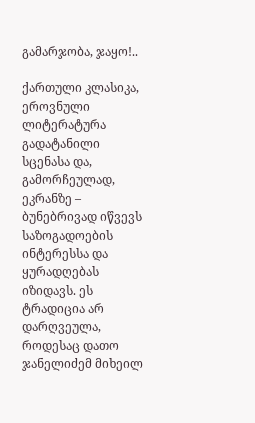გამარჯობა, ჯაყო!..

ქართული კლასიკა, ეროვნული ლიტერატურა გადატანილი სცენასა და, გამორჩეულად, ეკრანზე – ბუნებრივად იწვევს საზოგადოების ინტერესსა და ყურადღებას იზიდავს. ეს ტრადიცია არ დარღვეულა, როდესაც დათო ჯანელიძემ მიხეილ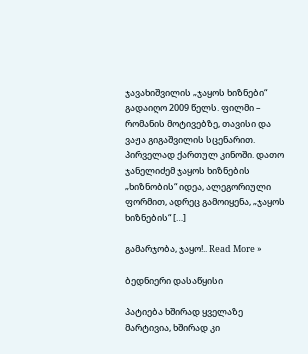ჯავახიშვილის „ჯაყოს ხიზნები“ გადაიღო 2009 წელს. ფილმი – რომანის მოტივებზე, თავისი და ვაჟა გიგაშვილის სცენარით. პირველად ქართულ კინოში. დათო ჯანელიძემ ჯაყოს ხიზნების „ხიზნობის“ იდეა, ალეგორიული ფორმით, ადრეც გამოიყენა, „ჯაყოს ხიზნების“ […]

გამარჯობა, ჯაყო!.. Read More »

ბედნიერი დასაწყისი

პატიება ხშირად ყველაზე მარტივია, ხშირად კი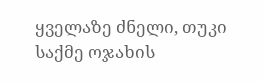ყველაზე ძნელი, თუკი საქმე ოჯახის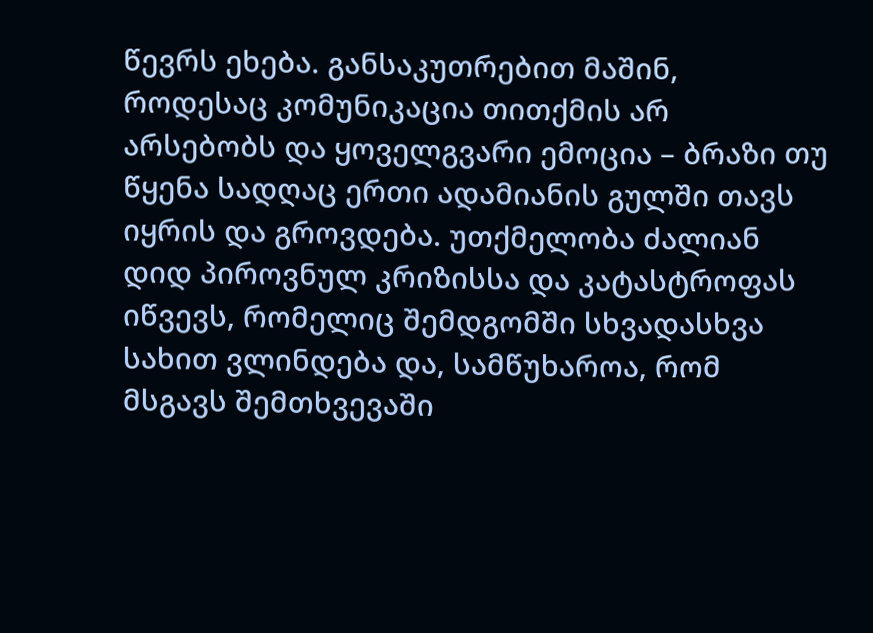წევრს ეხება. განსაკუთრებით მაშინ, როდესაც კომუნიკაცია თითქმის არ არსებობს და ყოველგვარი ემოცია – ბრაზი თუ წყენა სადღაც ერთი ადამიანის გულში თავს იყრის და გროვდება. უთქმელობა ძალიან დიდ პიროვნულ კრიზისსა და კატასტროფას იწვევს, რომელიც შემდგომში სხვადასხვა სახით ვლინდება და, სამწუხაროა, რომ მსგავს შემთხვევაში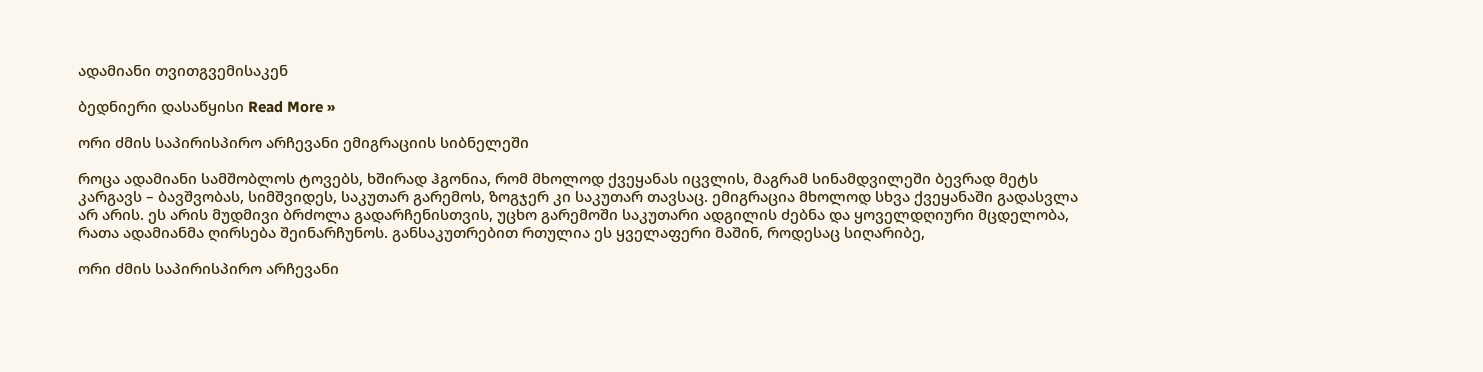ადამიანი თვითგვემისაკენ

ბედნიერი დასაწყისი Read More »

ორი ძმის საპირისპირო არჩევანი ემიგრაციის სიბნელეში

როცა ადამიანი სამშობლოს ტოვებს, ხშირად ჰგონია, რომ მხოლოდ ქვეყანას იცვლის, მაგრამ სინამდვილეში ბევრად მეტს კარგავს – ბავშვობას, სიმშვიდეს, საკუთარ გარემოს, ზოგჯერ კი საკუთარ თავსაც. ემიგრაცია მხოლოდ სხვა ქვეყანაში გადასვლა არ არის. ეს არის მუდმივი ბრძოლა გადარჩენისთვის, უცხო გარემოში საკუთარი ადგილის ძებნა და ყოველდღიური მცდელობა, რათა ადამიანმა ღირსება შეინარჩუნოს. განსაკუთრებით რთულია ეს ყველაფერი მაშინ, როდესაც სიღარიბე,

ორი ძმის საპირისპირო არჩევანი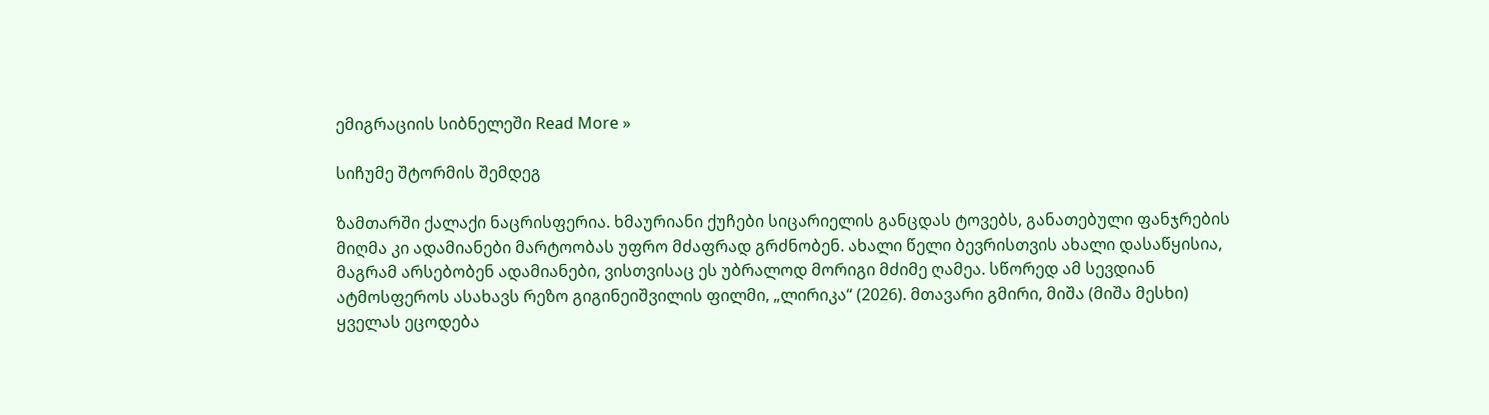ემიგრაციის სიბნელეში Read More »

სიჩუმე შტორმის შემდეგ

ზამთარში ქალაქი ნაცრისფერია. ხმაურიანი ქუჩები სიცარიელის განცდას ტოვებს, განათებული ფანჯრების მიღმა კი ადამიანები მარტოობას უფრო მძაფრად გრძნობენ. ახალი წელი ბევრისთვის ახალი დასაწყისია, მაგრამ არსებობენ ადამიანები, ვისთვისაც ეს უბრალოდ მორიგი მძიმე ღამეა. სწორედ ამ სევდიან ატმოსფეროს ასახავს რეზო გიგინეიშვილის ფილმი, „ლირიკა“ (2026). მთავარი გმირი, მიშა (მიშა მესხი) ყველას ეცოდება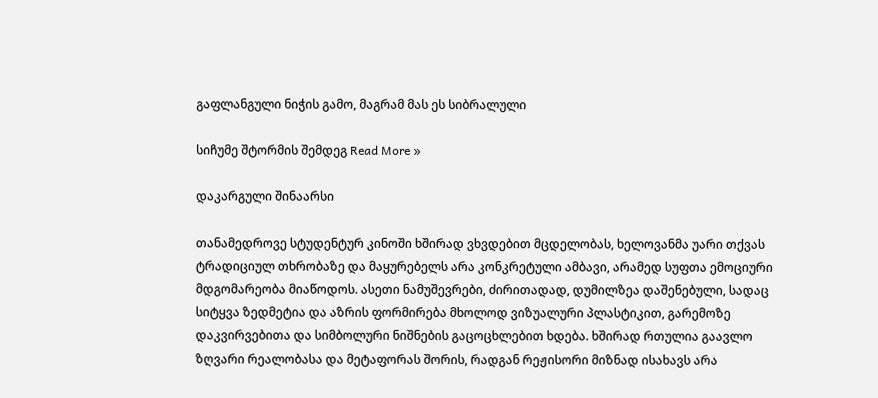გაფლანგული ნიჭის გამო, მაგრამ მას ეს სიბრალული

სიჩუმე შტორმის შემდეგ Read More »

დაკარგული შინაარსი

თანამედროვე სტუდენტურ კინოში ხშირად ვხვდებით მცდელობას, ხელოვანმა უარი თქვას ტრადიციულ თხრობაზე და მაყურებელს არა კონკრეტული ამბავი, არამედ სუფთა ემოციური მდგომარეობა მიაწოდოს. ასეთი ნამუშევრები, ძირითადად, დუმილზეა დაშენებული, სადაც სიტყვა ზედმეტია და აზრის ფორმირება მხოლოდ ვიზუალური პლასტიკით, გარემოზე დაკვირვებითა და სიმბოლური ნიშნების გაცოცხლებით ხდება. ხშირად რთულია გაავლო ზღვარი რეალობასა და მეტაფორას შორის, რადგან რეჟისორი მიზნად ისახავს არა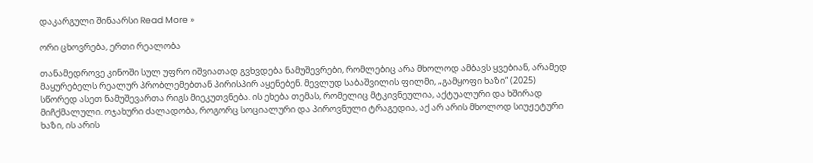დაკარგული შინაარსი Read More »

ორი ცხოვრება, ერთი რეალობა

თანამედროვე კინოში სულ უფრო იშვიათად გვხვდება ნამუშევრები, რომლებიც არა მხოლოდ ამბავს ყვებიან, არამედ მაყურებელს რეალურ პრობლემებთან პირისპირ აყენებენ. მევლუდ საბაშვილის ფილმი, „გამყოფი ხაზი“ (2025) სწორედ ასეთ ნამუშევართა რიგს მიეკუთვნება. ის ეხება თემას, რომელიც მტკივნეულია, აქტუალური და ხშირად მიჩქმალული. ოჯახური ძალადობა, როგორც სოციალური და პიროვნული ტრაგედია, აქ არ არის მხოლოდ სიუჟეტური ხაზი, ის არის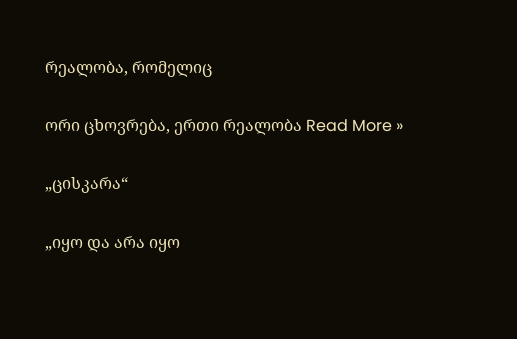რეალობა, რომელიც

ორი ცხოვრება, ერთი რეალობა Read More »

„ცისკარა“

„იყო და არა იყო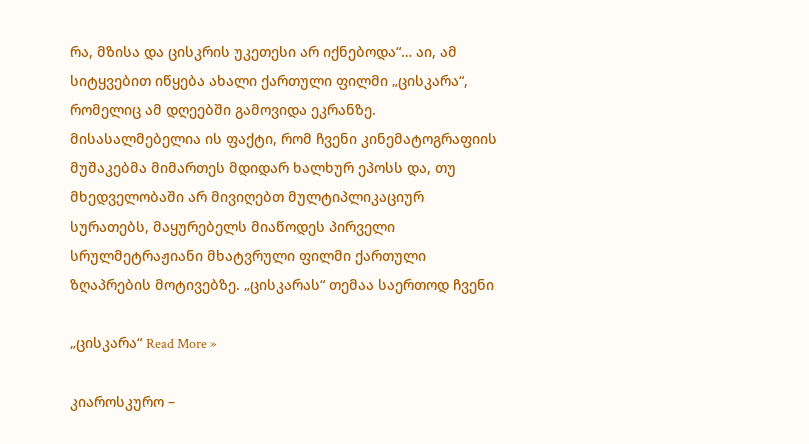რა, მზისა და ცისკრის უკეთესი არ იქნებოდა“… აი, ამ სიტყვებით იწყება ახალი ქართული ფილმი „ცისკარა“, რომელიც ამ დღეებში გამოვიდა ეკრანზე. მისასალმებელია ის ფაქტი, რომ ჩვენი კინემატოგრაფიის მუშაკებმა მიმართეს მდიდარ ხალხურ ეპოსს და, თუ მხედველობაში არ მივიღებთ მულტიპლიკაციურ სურათებს, მაყურებელს მიაწოდეს პირველი სრულმეტრაჟიანი მხატვრული ფილმი ქართული ზღაპრების მოტივებზე. „ცისკარას“ თემაა საერთოდ ჩვენი

„ცისკარა“ Read More »

კიაროსკურო –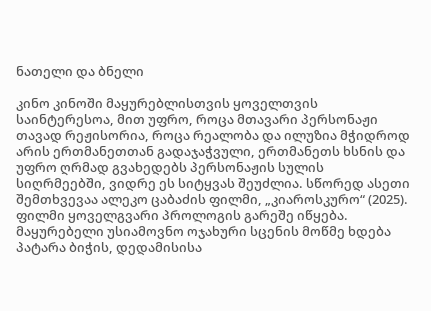ნათელი და ბნელი

კინო კინოში მაყურებლისთვის ყოველთვის საინტერესოა, მით უფრო, როცა მთავარი პერსონაჟი თავად რეჟისორია, როცა რეალობა და ილუზია მჭიდროდ არის ერთმანეთთან გადაჯაჭვული, ერთმანეთს ხსნის და უფრო ღრმად გვახედებს პერსონაჟის სულის სიღრმეებში, ვიდრე ეს სიტყვას შეუძლია. სწორედ ასეთი შემთხვევაა ალეკო ცაბაძის ფილმი, „კიაროსკურო“ (2025). ფილმი ყოველგვარი პროლოგის გარეშე იწყება. მაყურებელი უსიამოვნო ოჯახური სცენის მოწმე ხდება პატარა ბიჭის, დედამისისა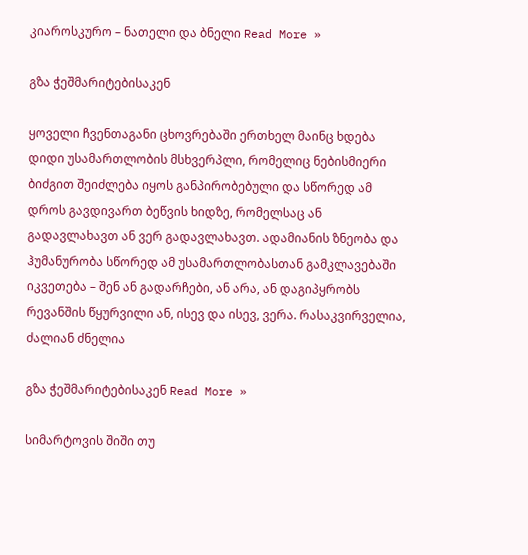კიაროსკურო – ნათელი და ბნელი Read More »

გზა ჭეშმარიტებისაკენ

ყოველი ჩვენთაგანი ცხოვრებაში ერთხელ მაინც ხდება დიდი უსამართლობის მსხვერპლი, რომელიც ნებისმიერი ბიძგით შეიძლება იყოს განპირობებული და სწორედ ამ დროს გავდივართ ბეწვის ხიდზე, რომელსაც ან გადავლახავთ ან ვერ გადავლახავთ. ადამიანის ზნეობა და ჰუმანურობა სწორედ ამ უსამართლობასთან გამკლავებაში იკვეთება – შენ ან გადარჩები, ან არა, ან დაგიპყრობს რევანშის წყურვილი ან, ისევ და ისევ, ვერა. რასაკვირველია, ძალიან ძნელია

გზა ჭეშმარიტებისაკენ Read More »

სიმარტოვის შიში თუ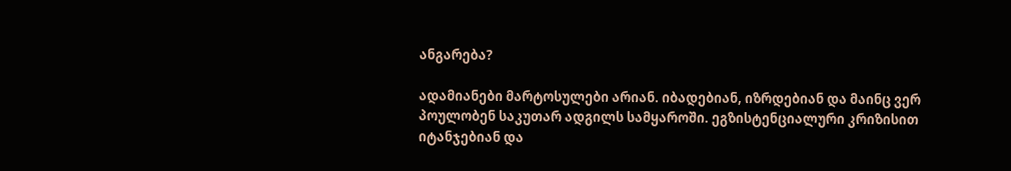ანგარება?

ადამიანები მარტოსულები არიან. იბადებიან, იზრდებიან და მაინც ვერ პოულობენ საკუთარ ადგილს სამყაროში. ეგზისტენციალური კრიზისით იტანჯებიან და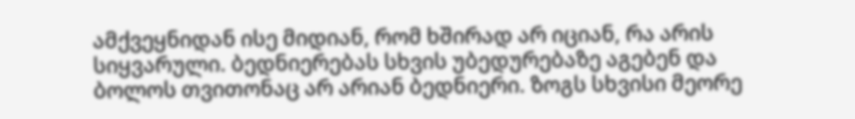ამქვეყნიდან ისე მიდიან, რომ ხშირად არ იციან, რა არის სიყვარული. ბედნიერებას სხვის უბედურებაზე აგებენ და ბოლოს თვითონაც არ არიან ბედნიერი. ზოგს სხვისი მეორე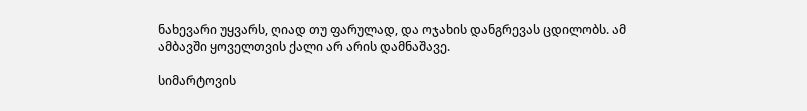ნახევარი უყვარს, ღიად თუ ფარულად, და ოჯახის დანგრევას ცდილობს. ამ ამბავში ყოველთვის ქალი არ არის დამნაშავე.

სიმარტოვის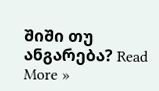შიში თუ ანგარება? Read More »